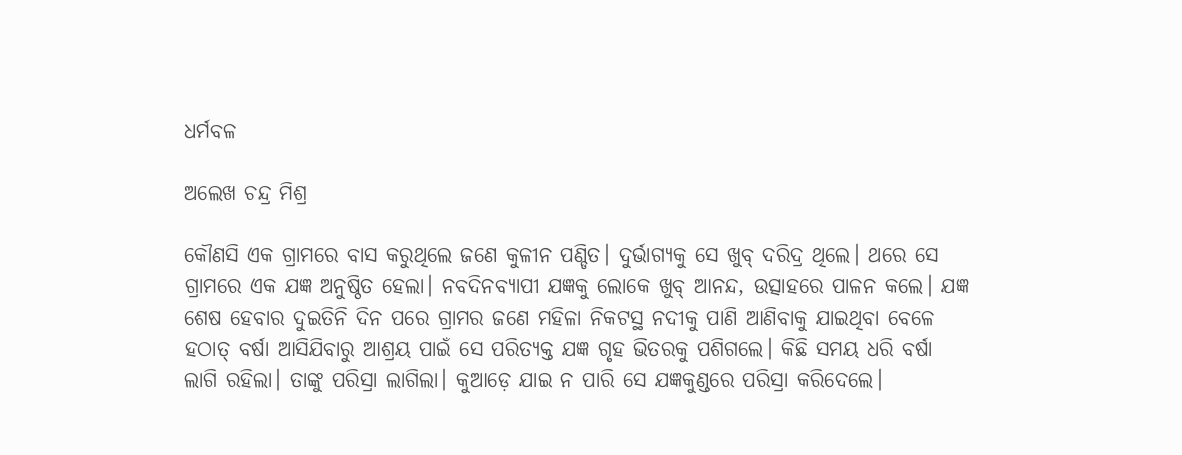ଧର୍ମବଳ

ଅଲେଖ ଚନ୍ଦ୍ର ମିଶ୍ର

କୌଣସି ଏକ ଗ୍ରାମରେ ବାସ କରୁଥିଲେ ଜଣେ କୁଳୀନ ପଣ୍ଡିତ। ଦୁର୍ଭାଗ୍ୟକୁ ସେ ଖୁବ୍‌ ଦରିଦ୍ର ଥିଲେ। ଥରେ ସେ ଗ୍ରାମରେ ଏକ ଯଜ୍ଞ ଅନୁଷ୍ଠିତ ହେଲା। ନବଦିନବ୍ୟାପୀ ଯଜ୍ଞକୁ ଲୋକେ ଖୁବ୍‌ ଆନନ୍ଦ, ଉତ୍ସାହରେ ପାଳନ କଲେ। ଯଜ୍ଞ ଶେଷ ହେବାର ଦୁଇତିନି ଦିନ ପରେ ଗ୍ରାମର ଜଣେ ମହିଳା ନିକଟସ୍ଥ ନଦୀକୁ ପାଣି ଆଣିବାକୁ ଯାଇଥିବା ବେଳେ ହଠାତ୍‌ ବର୍ଷା ଆସିଯିବାରୁ ଆଶ୍ରୟ ପାଇଁ ସେ ପରିତ୍ୟକ୍ତ ଯଜ୍ଞ ଗୃହ ଭିତରକୁ ପଶିଗଲେ। କିଛି ସମୟ ଧରି ବର୍ଷା ଲାଗି ରହିଲା। ତାଙ୍କୁ ପରିସ୍ରା ଲାଗିଲା। କୁଆଡ଼େ ଯାଇ ନ ପାରି ସେ ଯଜ୍ଞକୁଣ୍ଡରେ ପରିସ୍ରା କରିଦେଲେ।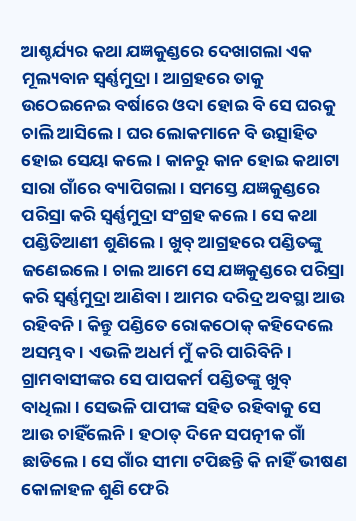ଆଶ୍ଚର୍ଯ୍ୟର କଥା ଯଜ୍ଞକୁଣ୍ଡରେ ଦେଖାଗଲା ଏକ ମୂଲ୍ୟବାନ ସ୍ବର୍ଣ୍ଣମୁଦ୍ରା। ଆଗ୍ରହରେ ତାକୁ ଉଠେଇନେଇ ବର୍ଷାରେ ଓଦା ହୋଇ ବି ସେ ଘରକୁ ଚାଲି ଆସିଲେ। ଘର ଲୋକମାନେ ବି ଉତ୍ସାହିତ ହୋଇ ସେୟା କଲେ। କାନରୁ କାନ ହୋଇ କଥାଟା ସାରା ଗାଁରେ ବ୍ୟାପିଗଲା। ସମସ୍ତେ ଯଜ୍ଞକୁଣ୍ଡରେ ପରିସ୍ରା କରି ସ୍ବର୍ଣ୍ଣମୁଦ୍ରା ସଂଗ୍ରହ କଲେ। ସେ କଥା ପଣ୍ଡିତିଆଣୀ ଶୁଣିଲେ। ଖୁବ୍‌ ଆଗ୍ରହରେ ପଣ୍ଡିତଙ୍କୁ ଜଣେଇଲେ। ଚାଲ ଆମେ ସେ ଯଜ୍ଞକୁଣ୍ଡରେ ପରିସ୍ରା କରି ସ୍ବର୍ଣ୍ଣମୁଦ୍ରା ଆଣିବା। ଆମର ଦରିଦ୍ର ଅବସ୍ଥା ଆଉ ରହିବନି। କିନ୍ତୁ ପଣ୍ଡିତେ ରୋକଠୋକ୍‌ କହିଦେଲେ ଅସମ୍ଭବ। ଏଭଳି ଅଧର୍ମ ମୁଁ କରି ପାରିବିନି। ଗ୍ରାମବାସୀଙ୍କର ସେ ପାପକର୍ମ ପଣ୍ଡିତଙ୍କୁ ଖୁବ୍‌ ବାଧିଲା। ସେଭଳି ପାପୀଙ୍କ ସହିତ ରହିବାକୁ ସେ ଆଉ ଚାହିଁଲେନି। ହଠାତ୍‌ ଦିନେ ସପତ୍ନୀକ ଗାଁ ଛାଡିଲେ। ସେ ଗାଁର ସୀମା ଟପିଛନ୍ତି କି ନାହିଁ ଭୀଷଣ କୋଳାହଳ ଶୁଣି ଫେରି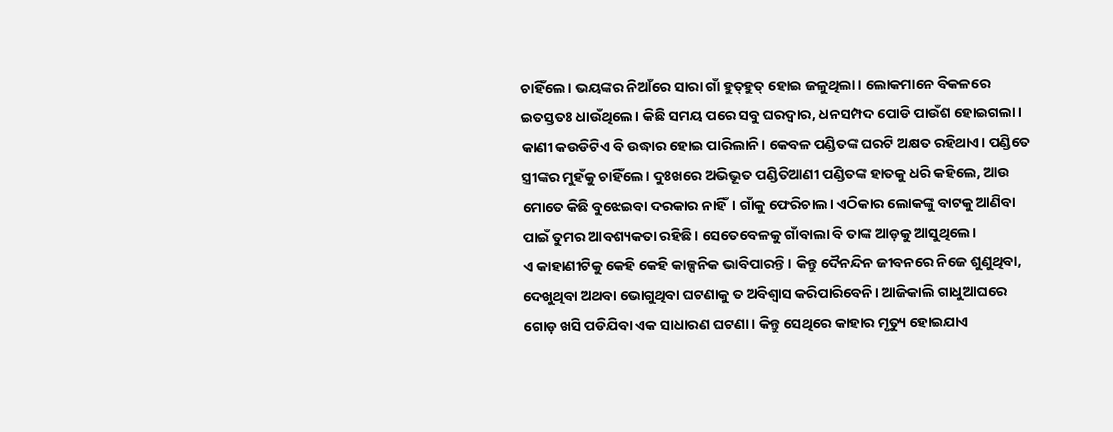ଚାହିଁଲେ। ଭୟଙ୍କର ନିଆଁରେ ସାରା ଗାଁ ହୁତ୍‌ହୁତ୍‌ ହୋଇ ଜଳୁଥିଲା। ଲୋକମାନେ ବିକଳରେ ଇତସ୍ତତଃ ଧାଉଁଥିଲେ। କିଛି ସମୟ ପରେ ସବୁ ଘରଦ୍ୱାର, ଧନସମ୍ପଦ ପୋଡି ପାଉଁଶ ହୋଇଗଲା। କାଣୀ କଉଡିଟିଏ ବି ଉଦ୍ଧାର ହୋଇ ପାରିଲାନି। କେବଳ ପଣ୍ଡିତଙ୍କ ଘରଟି ଅକ୍ଷତ ରହିଥାଏ। ପଣ୍ଡିତେ ସ୍ତ୍ରୀଙ୍କର ମୁହଁକୁ ଚାହିଁଲେ। ଦୁଃଖରେ ଅଭିଭୂତ ପଣ୍ଡିତିଆଣୀ ପଣ୍ଡିତଙ୍କ ହାତକୁ ଧରି କହିଲେ, ଆଉ ମୋତେ କିଛି ବୁଝେଇବା ଦରକାର ନାହିଁ। ଗାଁକୁ ଫେରିଚାଲ। ଏଠିକାର ଲୋକଙ୍କୁ ବାଟକୁ ଆଣିବା ପାଇଁ ତୁମର ଆବଶ୍ୟକତା ରହିଛି। ସେତେବେଳକୁ ଗାଁବାଲା ବି ତାଙ୍କ ଆଡ଼କୁ ଆସୁଥିଲେ।
ଏ କାହାଣୀଟିକୁ କେହି କେହି କାଳ୍ପନିକ ଭାବିପାରନ୍ତି। କିନ୍ତୁ ଦୈନନ୍ଦିନ ଜୀବନରେ ନିଜେ ଶୁଣୁଥିବା, ଦେଖୁଥିବା ଅଥବା ଭୋଗୁଥିବା ଘଟଣାକୁ ତ ଅବିଶ୍ୱାସ କରିପାରିବେନି। ଆଜିକାଲି ଗାଧୁଆଘରେ ଗୋଡ଼ ଖସି ପଡିଯିବା ଏକ ସାଧାରଣ ଘଟଣା। କିନ୍ତୁ ସେଥିରେ କାହାର ମୃତ୍ୟୁ ହୋଇଯାଏ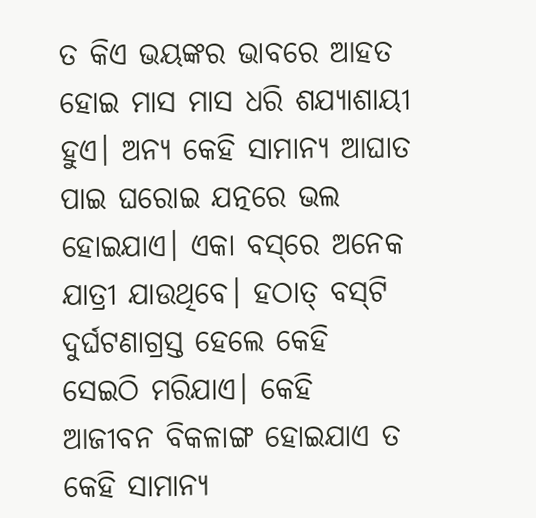ତ କିଏ ଭୟଙ୍କର ଭାବରେ ଆହତ ହୋଇ ମାସ ମାସ ଧରି ଶଯ୍ୟାଶାୟୀ ହୁଏ। ଅନ୍ୟ କେହି ସାମାନ୍ୟ ଆଘାତ ପାଇ ଘରୋଇ ଯତ୍ନରେ ଭଲ ହୋଇଯାଏ। ଏକା ବସ୍‌ରେ ଅନେକ ଯାତ୍ରୀ ଯାଉଥିବେ। ହଠାତ୍‌ ବସ୍‌ଟି ଦୁର୍ଘଟଣାଗ୍ରସ୍ତ ହେଲେ କେହି ସେଇଠି ମରିଯାଏ। କେହି ଆଜୀବନ ବିକଳାଙ୍ଗ ହୋଇଯାଏ ତ କେହି ସାମାନ୍ୟ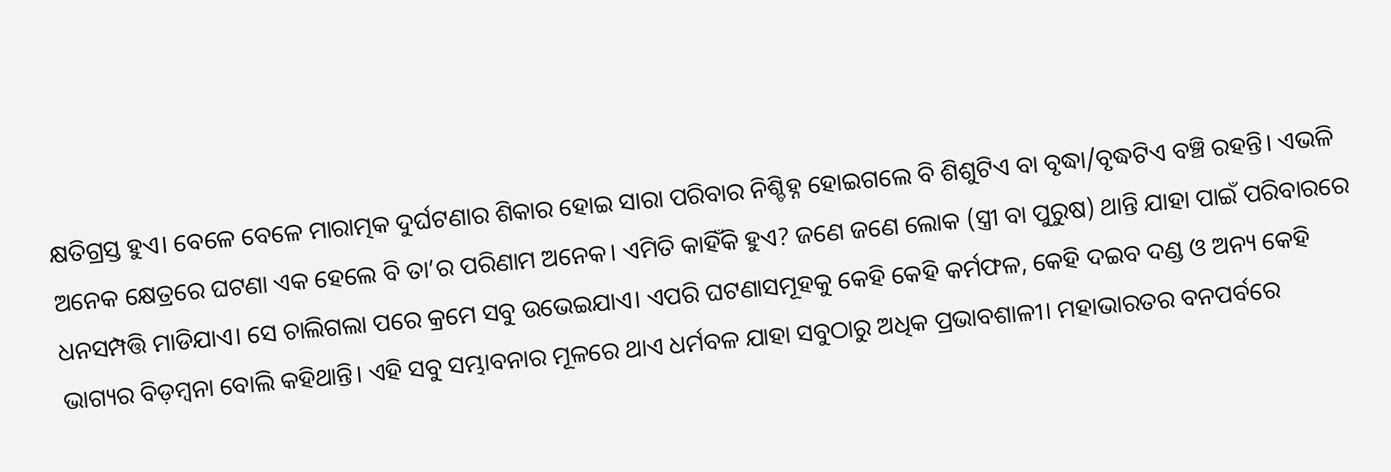କ୍ଷତିଗ୍ରସ୍ତ ହୁଏ। ବେଳେ ବେଳେ ମାରାତ୍ମକ ଦୁର୍ଘଟଣାର ଶିକାର ହୋଇ ସାରା ପରିବାର ନିଶ୍ଚିହ୍ନ ହୋଇଗଲେ ବି ଶିଶୁଟିଏ ବା ବୃଦ୍ଧା/ବୃଦ୍ଧଟିଏ ବଞ୍ଚି ରହନ୍ତି। ଏଭଳି ଅନେକ କ୍ଷେତ୍ରରେ ଘଟଣା ଏକ ହେଲେ ବି ତା’ର ପରିଣାମ ଅନେକ। ଏମିତି କାହିଁକି ହୁଏ? ଜଣେ ଜଣେ ଲୋକ (ସ୍ତ୍ରୀ ବା ପୁରୁଷ) ଥାନ୍ତି ଯାହା ପାଇଁ ପରିବାରରେ ଧନସମ୍ପତ୍ତି ମାଡିଯାଏ। ସେ ଚାଲିଗଲା ପରେ କ୍ରମେ ସବୁ ଉଭେଇଯାଏ। ଏପରି ଘଟଣାସମୂହକୁ କେହି କେହି କର୍ମଫଳ, କେହି ଦଇବ ଦଣ୍ଡ ଓ ଅନ୍ୟ କେହି ଭାଗ୍ୟର ବିଡ଼ମ୍ବନା ବୋଲି କହିଥାନ୍ତି। ଏହି ସବୁ ସମ୍ଭାବନାର ମୂଳରେ ଥାଏ ଧର୍ମବଳ ଯାହା ସବୁଠାରୁ ଅଧିକ ପ୍ରଭାବଶାଳୀ। ମହାଭାରତର ବନପର୍ବରେ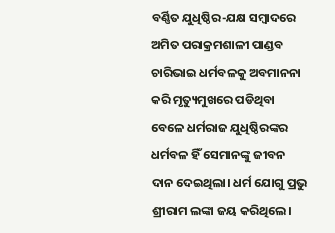ବର୍ଣ୍ଣିତ ଯୁଧିଷ୍ଠିର-ଯକ୍ଷ ସମ୍ବାଦରେ ଅମିତ ପରାକ୍ରମଶାଳୀ ପାଣ୍ଡବ ଚାରିଭାଇ ଧର୍ମବଳକୁ ଅବମାନନା କରି ମୃତ୍ୟୁମୁଖରେ ପଡିଥିବା ବେଳେ ଧର୍ମରାଜ ଯୁଧିଷ୍ଠିରଙ୍କର ଧର୍ମବଳ ହିଁ ସେମାନଙ୍କୁ ଜୀବନ ଦାନ ଦେଇଥିଲା। ଧର୍ମ ଯୋଗୁ ପ୍ରଭୁ ଶ୍ରୀରାମ ଲଙ୍କା ଜୟ କରିଥିଲେ।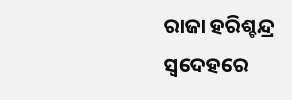ରାଜା ହରିଶ୍ଚନ୍ଦ୍ର ସ୍ବଦେହରେ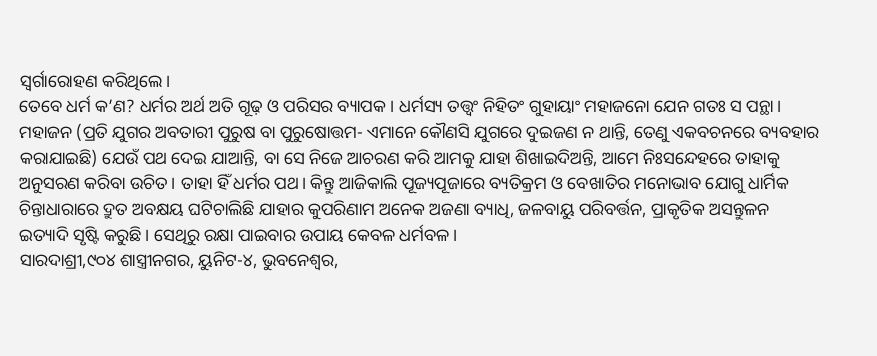ସ୍ବର୍ଗାରୋହଣ କରିଥିଲେ।
ତେବେ ଧର୍ମ କ’ଣ? ଧର୍ମର ଅର୍ଥ ଅତି ଗୂଢ଼ ଓ ପରିସର ବ୍ୟାପକ। ଧର୍ମସ୍ୟ ତତ୍ତ୍ୱଂ ନିହିତଂ ଗୁହାୟାଂ ମହାଜନୋ ଯେନ ଗତଃ ସ ପନ୍ଥା। ମହାଜନ (ପ୍ରତି ଯୁଗର ଅବତାରୀ ପୁରୁଷ ବା ପୁରୁଷୋତ୍ତମ- ଏମାନେ କୌଣସି ଯୁଗରେ ଦୁଇଜଣ ନ ଥାନ୍ତି, ତେଣୁ ଏକବଚନରେ ବ୍ୟବହାର କରାଯାଇଛି) ଯେଉଁ ପଥ ଦେଇ ଯାଆନ୍ତି, ବା ସେ ନିଜେ ଆଚରଣ କରି ଆମକୁ ଯାହା ଶିଖାଇଦିଅନ୍ତି, ଆମେ ନିଃସନ୍ଦେହରେ ତାହାକୁ ଅନୁସରଣ କରିବା ଉଚିତ। ତାହା ହିଁ ଧର୍ମର ପଥ। କିନ୍ତୁ ଆଜିକାଲି ପୂଜ୍ୟପୂଜାରେ ବ୍ୟତିକ୍ରମ ଓ ବେଖାତିର ମନୋଭାବ ଯୋଗୁ ଧାର୍ମିକ ଚିନ୍ତାଧାରାରେ ଦ୍ରୁତ ଅବକ୍ଷୟ ଘଟିଚାଲିଛି ଯାହାର କୁପରିଣାମ ଅନେକ ଅଜଣା ବ୍ୟାଧି, ଜଳବାୟୁ ପରିବର୍ତ୍ତନ, ପ୍ରାକୃତିକ ଅସନ୍ତୁଳନ ଇତ୍ୟାଦି ସୃଷ୍ଟି କରୁଛି। ସେଥିରୁ ରକ୍ଷା ପାଇବାର ଉପାୟ କେବଳ ଧର୍ମବଳ।
ସାରଦାଶ୍ରୀ,୯୦୪ ଶାସ୍ତ୍ରୀନଗର, ୟୁନିଟ-୪, ଭୁବନେଶ୍ୱର,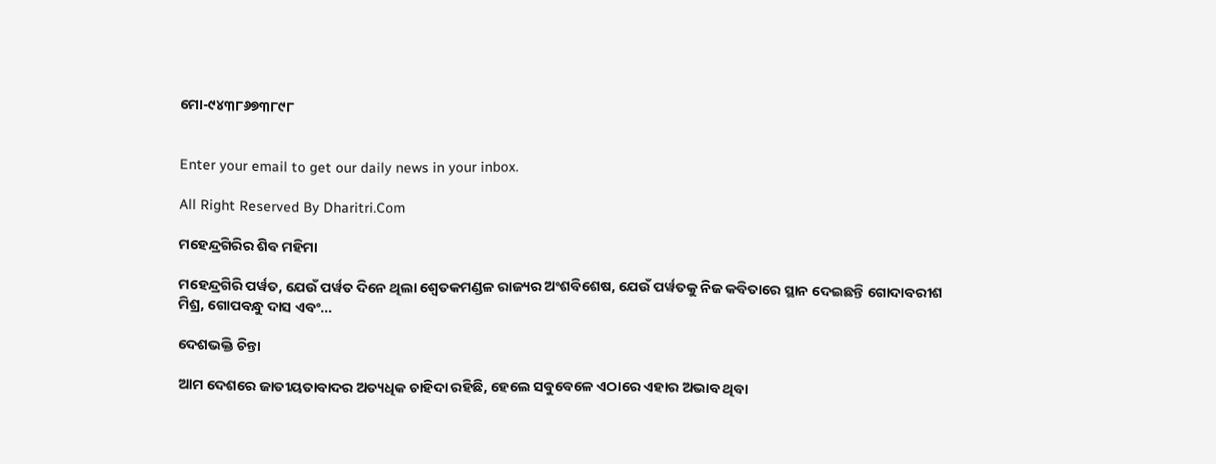ମୋ-୯୪୩୮୬୭୩୮୯୮


Enter your email to get our daily news in your inbox.

All Right Reserved By Dharitri.Com

ମହେନ୍ଦ୍ରଗିରିର ଶିବ ମହିମା

ମହେନ୍ଦ୍ରଗିରି ପର୍ୱତ, ଯେଉଁ ପର୍ୱତ ଦିନେ ଥିଲା ଶ୍ୱେତକମଣ୍ଡଳ ରାଜ୍ୟର ଅଂଶବିଶେଷ, ଯେଉଁ ପର୍ୱତକୁ ନିଜ କବିତାରେ ସ୍ଥାନ ଦେଇଛନ୍ତି ଗୋଦାବରୀଶ ମିଶ୍ର, ଗୋପବନ୍ଧୁ ଦାସ ଏବଂ…

ଦେଶଭକ୍ତି ଚିନ୍ତା

ଆମ ଦେଶରେ ଜାତୀୟତାବାଦର ଅତ୍ୟଧିକ ଚାହିଦା ରହିଛି, ହେଲେ ସବୁବେଳେ ଏଠାରେ ଏହାର ଅଭାବ ଥିବା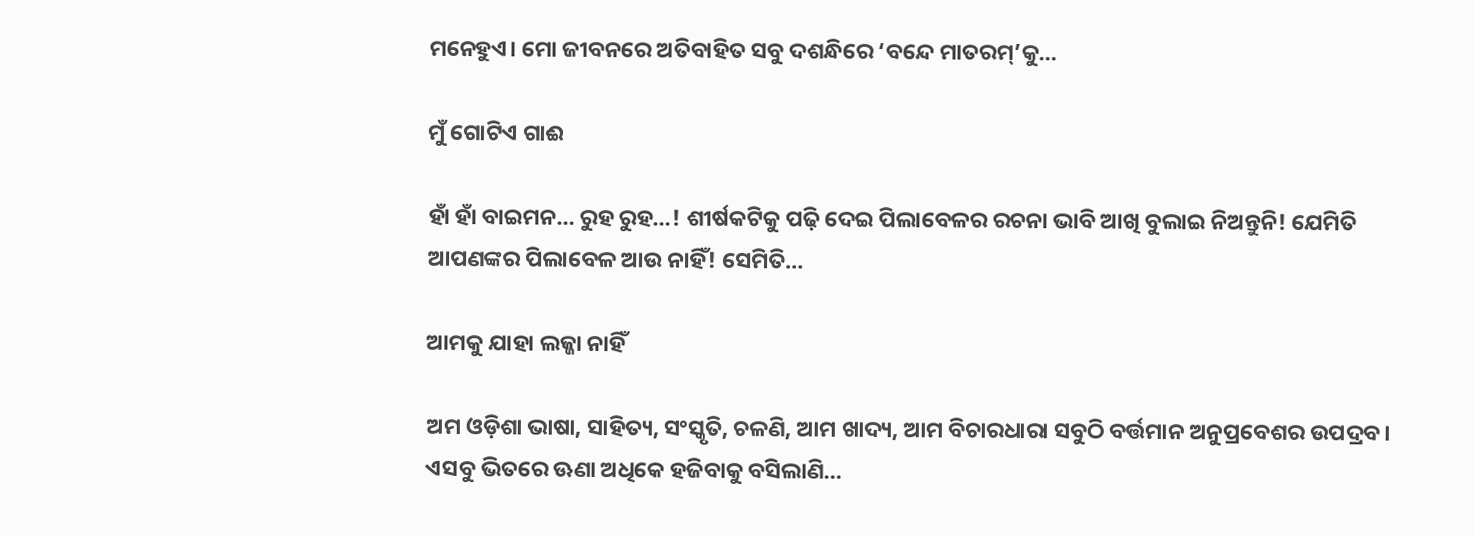ମନେହୁଏ। ମୋ ଜୀବନରେ ଅତିବାହିତ ସବୁ ଦଶନ୍ଧିରେ ‘ବନ୍ଦେ ମାତରମ୍‌’କୁ…

ମୁଁ ଗୋଟିଏ ଗାଈ

ହାଁ ହାଁ ବାଇମନ… ରୁହ ରୁହ…! ଶୀର୍ଷକଟିକୁ ପଢ଼ି ଦେଇ ପିଲାବେଳର ରଚନା ଭାବି ଆଖି ବୁଲାଇ ନିଅନ୍ତୁନି! ଯେମିତି ଆପଣଙ୍କର ପିଲାବେଳ ଆଉ ନାହିଁ! ସେମିତି…

ଆମକୁ ଯାହା ଲଜ୍ଜା ନାହିଁ

ଅମ ଓଡ଼ିଶା ଭାଷା, ସାହିତ୍ୟ, ସଂସ୍କୃତି, ଚଳଣି, ଆମ ଖାଦ୍ୟ, ଆମ ବିଚାରଧାରା ସବୁଠି ବର୍ତ୍ତମାନ ଅନୁପ୍ରବେଶର ଉପଦ୍ରବ। ଏସବୁ ଭିତରେ ଊଣା ଅଧିକେ ହଜିବାକୁ ବସିଲାଣି…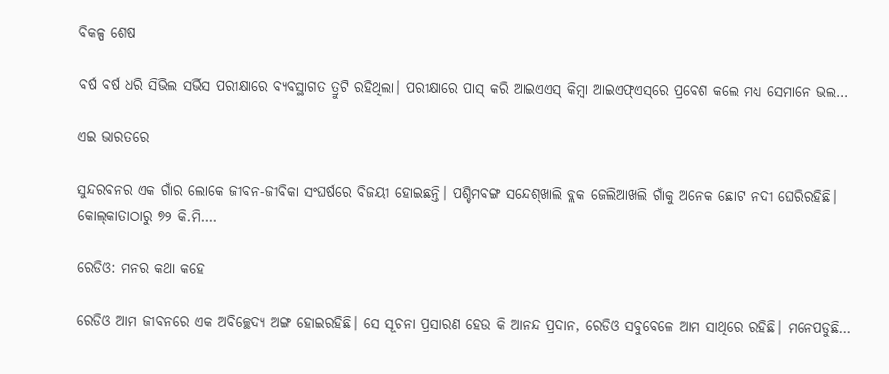ବିକଳ୍ପ ଶେଷ

ବର୍ଷ ବର୍ଷ ଧରି ସିଭିଲ ସର୍ଭିସ ପରୀକ୍ଷାରେ ବ୍ୟବସ୍ଥାଗତ ତ୍ରୁଟି ରହିଥିଲା। ପରୀକ୍ଷାରେ ପାସ୍‌ କରି ଆଇଏଏସ୍‌ କିମ୍ବା ଆଇଏଫ୍‌ଏସ୍‌ରେ ପ୍ରବେଶ କଲେ ମଧ୍ୟ ସେମାନେ ଭଲ…

ଏଇ ଭାରତରେ

ସୁନ୍ଦରବନର ଏକ ଗାଁର ଲୋକେ ଜୀବନ-ଜୀବିକା ସଂଘର୍ଷରେ ବିଜୟୀ ହୋଇଛନ୍ତି। ପଶ୍ଚିମବଙ୍ଗ ସନ୍ଦେଶ୍‌ଖାଲି ବ୍ଲକ ଜେଲିଆଖଲି ଗାଁକୁ ଅନେକ ଛୋଟ ନଦୀ ଘେରିରହିଛି। କୋଲ୍‌କାତାଠାରୁ ୭୨ କି.ମି.…

ରେଡିଓ: ମନର କଥା କହେ

ରେଡିଓ ଆମ ଜୀବନରେ ଏକ ଅବିଚ୍ଛେଦ୍ୟ ଅଙ୍ଗ ହୋଇରହିଛି। ସେ ସୂଚନା ପ୍ରସାରଣ ହେଉ କି ଆନନ୍ଦ ପ୍ରଦାନ, ରେଡିଓ ସବୁବେଳେ ଆମ ସାଥିରେ ରହିଛି। ମନେପଡୁଛି…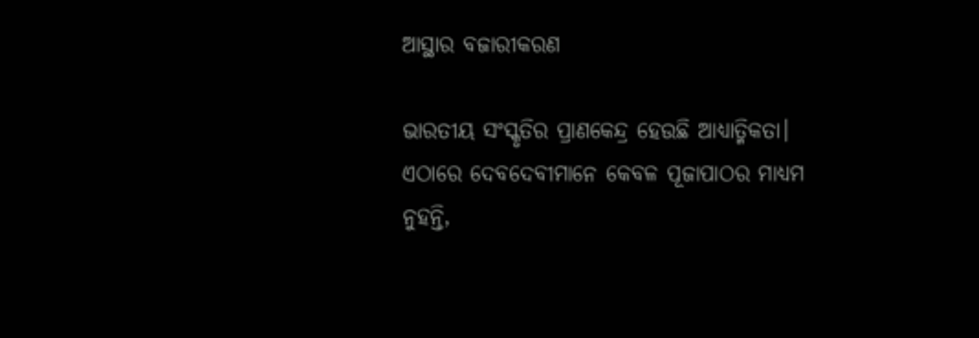ଆସ୍ଥାର ବଜାରୀକରଣ

ଭାରତୀୟ ସଂସ୍କୃତିର ପ୍ରାଣକେନ୍ଦ୍ର ହେଉଛି ଆଧ୍ୟାତ୍ମିକତା। ଏଠାରେ ଦେବଦେବୀମାନେ କେବଳ ପୂଜାପାଠର ମାଧ୍ୟମ ନୁହନ୍ତି,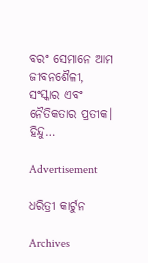ବରଂ ସେମାନେ ଆମ ଜୀବନଶୈଳୀ, ସଂସ୍କାର ଏବଂ ନୈତିକତାର ପ୍ରତୀକ। ହିନ୍ଦୁ…

Advertisement

ଧରିତ୍ରୀ କାର୍ଟୁନ

Archives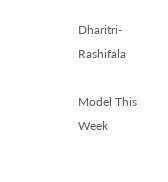Dharitri-Rashifala

Model This Week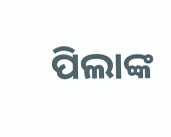ପିଲାଙ୍କ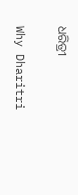ଧରିତ୍ରୀ

Why Dharitri